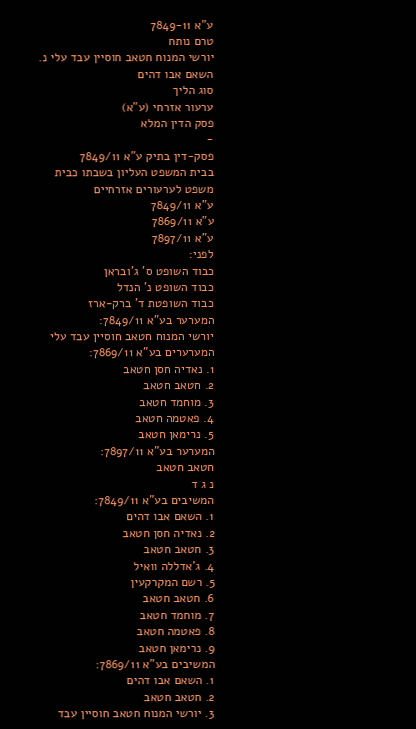ע"א 7849-11
טרם נותח
יורשי המנוח חטאב חוסיין עבד עלי נ. השאם אבו דהים
סוג הליך
ערעור אזרחי (ע"א)
פסק הדין המלא
-
פסק-דין בתיק ע"א 7849/11
בבית המשפט העליון בשבתו כבית משפט לערעורים אזרחיים
ע"א 7849/11
ע"א 7869/11
ע"א 7897/11
לפני:
כבוד השופט ס' ג'ובראן
כבוד השופט נ' הנדל
כבוד השופטת ד' ברק-ארז
המערער בע"א 7849/11:
יורשי המנוח חטאב חוסיין עבד עלי
המערערים בע"א 7869/11:
1. נאדיה חסן חטאב
2. חטאב חטאב
3. מוחמד חטאב
4. פאטמה חטאב
5. נרימאן חטאב
המערער בע"א 7897/11:
חטאב חטאב
נ ג ד
המשיבים בע"א 7849/11:
1. השאם אבו דהים
2. נאדיה חסן חטאב
3. חטאב חטאב
4. ג'אדללה וואיל
5. רשם המקרקעין
6. חטאב חטאב
7. מוחמד חטאב
8. פאטמה חטאב
9. נרימאן חטאב
המשיבים בע"א 7869/11:
1. השאם אבו דהים
2. חטאב חטאב
3. יורשי המנוח חטאב חוסיין עבד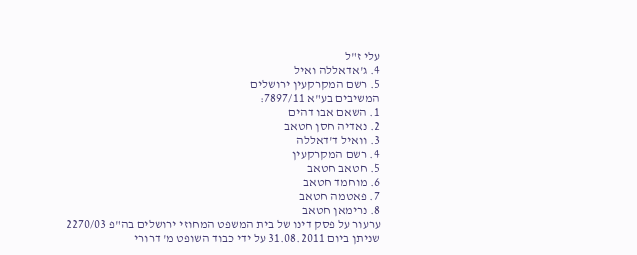עלי ז"ל
4. ג'אדאללה ואיל
5. רשם המקרקעין ירושלים
המשיבים בע"א 7897/11:
1. השאם אבו דהים
2. נאדיה חסן חטאב
3. וואיל ד'דאללה
4. רשם המקרקעין
5. חטאב חטאב
6. מוחמד חטאב
7. פאטמה חטאב
8. נרימאן חטאב
ערעור על פסק דינו של בית המשפט המחוזי ירושלים בה"פ 2270/03 שניתן ביום 31.08.2011 על ידי כבוד השופט מ' דרורי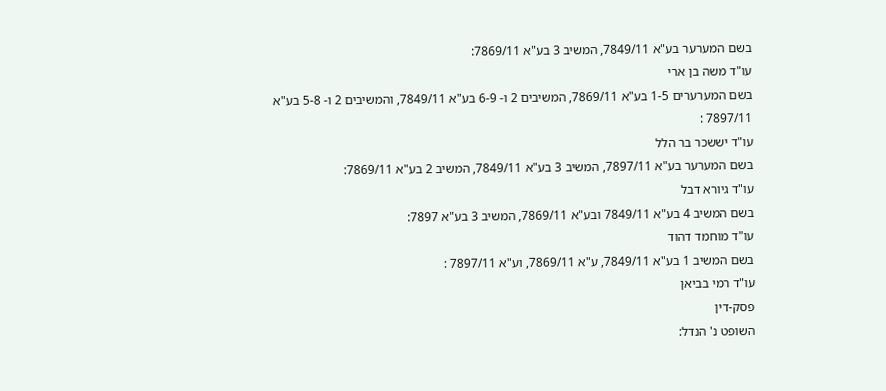בשם המערער בע"א 7849/11, המשיב 3 בע"א 7869/11:
עו"ד משה בן ארי
בשם המערערים 1-5 בע"א 7869/11, המשיבים 2 ו- 6-9 בע"א 7849/11, והמשיבים 2 ו- 5-8 בע"א 7897/11 :
עו"ד יששכר בר הלל
בשם המערער בע"א 7897/11, המשיב 3 בע"א 7849/11, המשיב 2 בע"א 7869/11:
עו"ד גיורא דבל
בשם המשיב 4 בע"א 7849/11 ובע"א 7869/11, המשיב 3 בע"א 7897:
עו"ד מוחמד דהוד
בשם המשיב 1 בע"א 7849/11, ע"א 7869/11, וע"א 7897/11 :
עו"ד רמי בביאן
פסק-דין
השופט נ' הנדל: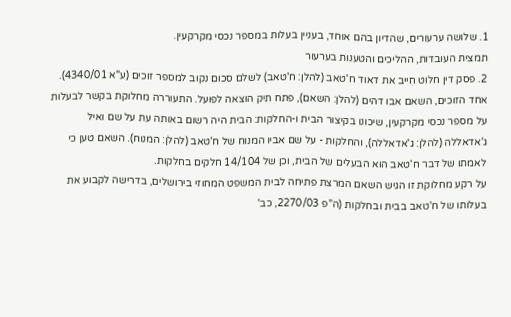1. שלושה ערעורים, שהדיון בהם אוחד, בעניין בעלות במספר נכסי מקרקעין.
תמצית העובדות, ההליכים והטענות בערעור
2. פסק דין חלוט חִייב את דאוד ח'טאב (להלן: ח'טאב) לשלם סכום נקוב למספר זוכים (ע"א 4340/01). אחד הזוכים, השאם אבו דהים (להלן: השאם), פתח תיק הוצאה לפועל. התעוררה מחלוקת בקשר לבעלות על מספר נכסי מקרקעין, שיכונו בקיצור הבית ו-החלקות: הבית היה רשום באותה עת על שם ואיל ג'אדאללה (להלן: ג'אדאללה), והחלקות - על שם אביו המנוח של ח'טאב (להלן: המנוח). השאם טען כי לאמתו של דבר ח'טאב הוא הבעלים של הבית, וכן של 14/104 חלקים בחלקות.
על רקע מחלוקת זו הגיש השאם המרצת פתיחה לבית המשפט המחוזי בירושלים, בדרישה לקבוע את בעלותו של ח'טאב בבית ובחלקות (ה"פ 2270/03, כב'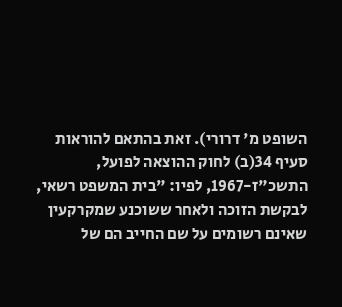השופט מ' דרורי). זאת בהתאם להוראות סעיף 34(ב) לחוק ההוצאה לפועל, התשכ"ז-1967, לפיו: "בית המשפט רשאי, לבקשת הזוכה ולאחר ששוכנע שמקרקעין שאינם רשומים על שם החייב הם של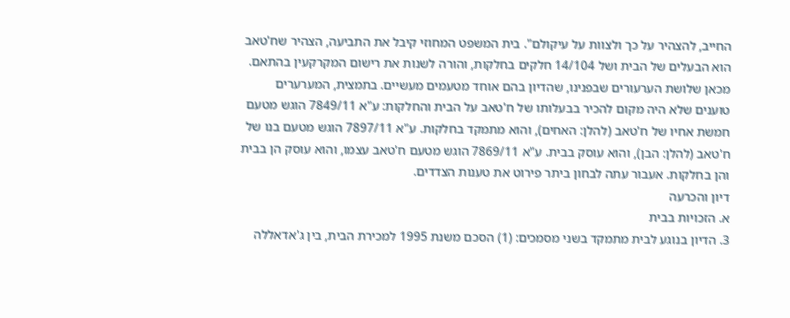החייב, להצהיר על כך ולצוות על עיקולם". בית המשפט המחוזי קיבל את התביעה, הצהיר שח'טאב הוא הבעלים של הבית ושל 14/104 חלקים בחלקות, והורה לשנות את רישום המקרקעין בהתאם.
מכאן שלושת הערעורים שבפנינו, שהדיון בהם אוחד מטעמים מעשיים. בתמצית, המערערים טוענים שלא היה מקום להכיר בבעלותו של ח'טאב על הבית והחלקות: ע"א 7849/11 הוגש מטעם חמשת אחיו של ח'טאב (להלן: האחים), והוא מתמקד בחלקות. ע"א 7897/11 הוגש מטעם בנו של ח'טאב (להלן: הבן), והוא עוסק בבית. ע"א 7869/11 הוגש מטעם ח'טאב עצמו, והוא עוסק הן בבית והן בחלקות. אעבור עתה לבחון ביתר פירוט את טענות הצדדים.
דיון והכרעה
א. הזכויות בבית
3. הדיון בנוגע לבית מתמקד בשני מסמכים: (1) הסכם משנת 1995 למכירת הבית, בין ג'אדאללה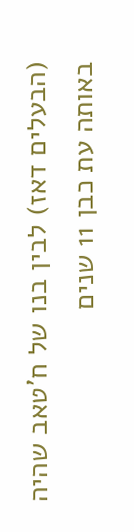(הבעלים דאז) לבין בנו של ח'טאב שהיה באותה עת כבן 11 שנים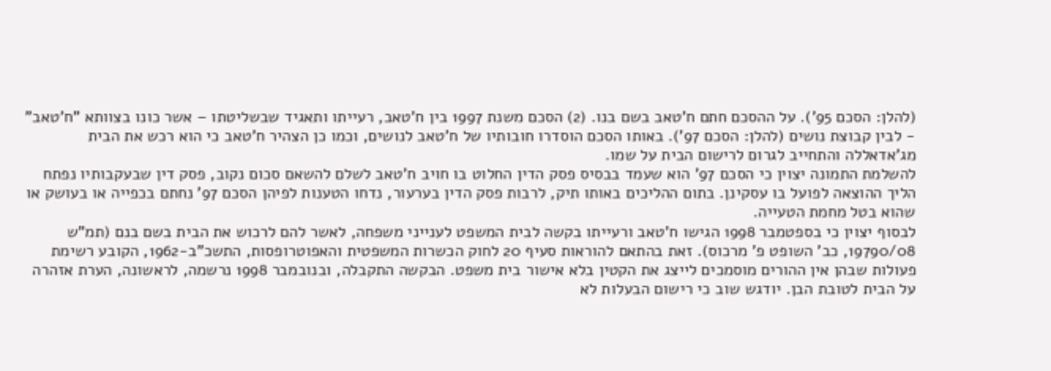(להלן: הסכם 95'). על ההסכם חתם ח'טאב בשם בנו. (2) הסכם משנת 1997 בין ח'טאב, רעייתו ותאגיד שבשליטתו – אשר כונו בצוותא "ח'טאב" - לבין קבוצת נושים (להלן: הסכם 97'). באותו הסכם הוסדרו חובותיו של ח'טאב לנושים, וכמו כן הצהיר ח'טאב כי הוא רכש את הבית מג'אדאללה והתחייב לגרום לרישום הבית על שמו.
להשלמת התמונה יצוין כי הסכם 97' הוא שעמד בבסיס פסק הדין החלוט בו חויב ח'טאב לשלם להשאם סכום נקוב, פסק דין שבעקבותיו נפתח הליך ההוצאה לפועל בו עסקינן. בתום ההליכים באותו תיק, לרבות פסק הדין בערעור, נדחו הטענות לפיהן הסכם 97' נחתם בכפייה או בעושק או שהוא בטל מחמת הטעייה.
לבסוף יצוין כי בספטמבר 1998 הגישו ח'טאב ורעייתו בקשה לבית המשפט לענייני משפחה, לאשר להם לרכוש את הבית בשם בנם (תמ"ש 19790/08, כב' השופט פ' מרכוס). זאת בהתאם להוראות סעיף 20 לחוק הכשרות המשפטית והאפוטרופסות, התשכ"ב-1962, הקובע רשימת פעולות שבהן אין ההורים מוסמכים לייצג את הקטין בלא אישור בית משפט. הבקשה התקבלה, ובנובמבר 1998 נרשמה, לראשונה, הערת אזהרה על הבית לטובת הבן. יודגש שוב כי רישום הבעלות לא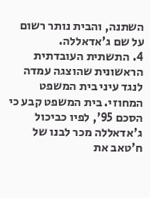השתנה, והבית נותר רשום על שם ג'אדאללה.
4. התשתית העובדתית הראשונית שהוצגה עמדה לנגד עיני בית המשפט המחוזי. בית המשפט קבע כי הסכם 95', לפיו כביכול ג'אדאללה מכר לבנו של ח'טאב את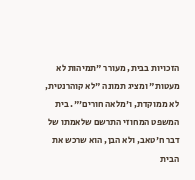הזכויות בבית, מעורר "תמיהות לא מעטות" ומציג תמונה "לא קוהרנטית, לא ממוקדת, ו'מלאה חורים'". בית המשפט המחוזי התרשם שלאמתו של דבר ח'טאב, ולא הבן, הוא שרכש את הבית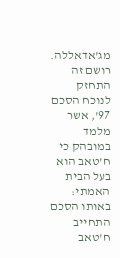מג'אדאללה. רושם זה התחזק לנוכח הסכם 97', אשר מלמד במובהק כי ח'טאב הוא בעל הבית האמתי: באותו הסכם התחייב ח'טאב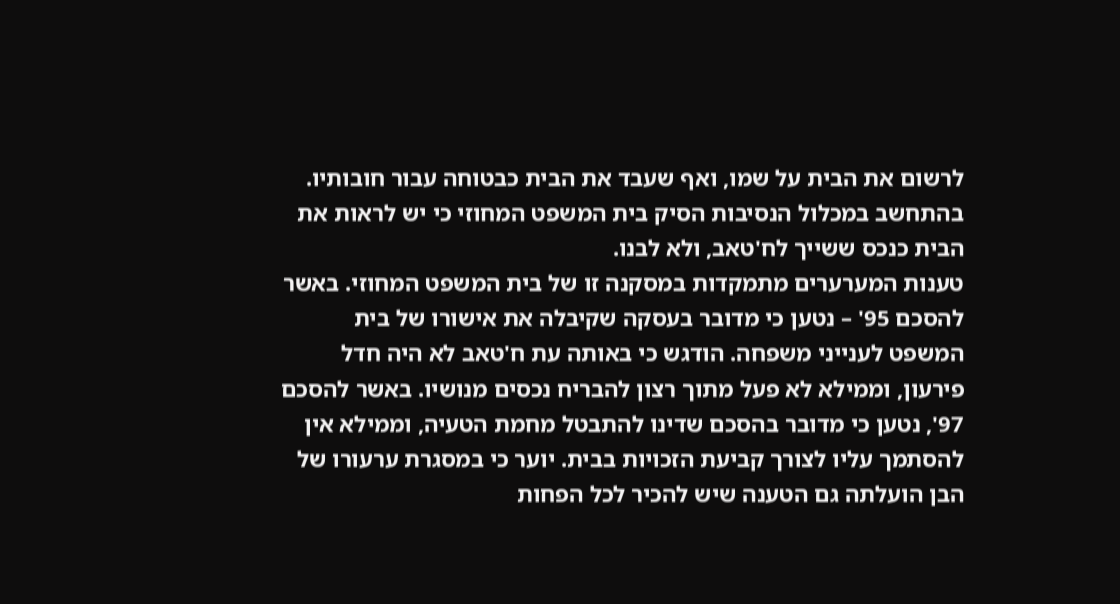לרשום את הבית על שמו, ואף שעבד את הבית כבטוחה עבור חובותיו. בהתחשב במכלול הנסיבות הסיק בית המשפט המחוזי כי יש לראות את הבית כנכס ששייך לח'טאב, ולא לבנו.
טענות המערערים מתמקדות במסקנה זו של בית המשפט המחוזי. באשר להסכם 95' – נטען כי מדובר בעסקה שקיבלה את אישורו של בית המשפט לענייני משפחה. הודגש כי באותה עת ח'טאב לא היה חדל פירעון, וממילא לא פעל מתוך רצון להבריח נכסים מנושיו. באשר להסכם 97', נטען כי מדובר בהסכם שדינו להתבטל מחמת הטעיה, וממילא אין להסתמך עליו לצורך קביעת הזכויות בבית. יוער כי במסגרת ערעורו של הבן הועלתה גם הטענה שיש להכיר לכל הפחות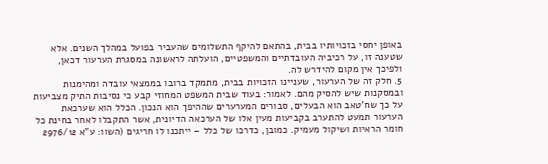באופן יחסי בזכויותיו בבית, בהתאם להיקף התשלומים שהעביר בפועל במהלך השנים. אלא שטענה זו, על רכיביה העובדתיים והמשפטיים, הועלתה לראשונה במסגרת הערעור דכאן, ולפיכך אין מקום להידרש לה.
5. חלק זה של הערעור, שעניינו הזכויות בבית, מתמקד ברובו בממצאי עובדה ומהימנות ובמסקנות שיש להסיק מהם. לאמור: בעוד שבית המשפט המחוזי קבע כי נסיבות התיק מצביעות על כך שח'טאב הוא הבעלים, סבורים המערערים שההיפך הוא הנכון. הכלל הוא שערכאת הערעור תמעט להתערב בקביעות מעין אלו של הערכאה הדיונית, אשר התקבלו לאחר בחינת כל חומר הראיות ושיקול מעמיק. כמובן, כדרכו של כלל – ייתכנו לו חריגים (השוו: ע"א 2976/12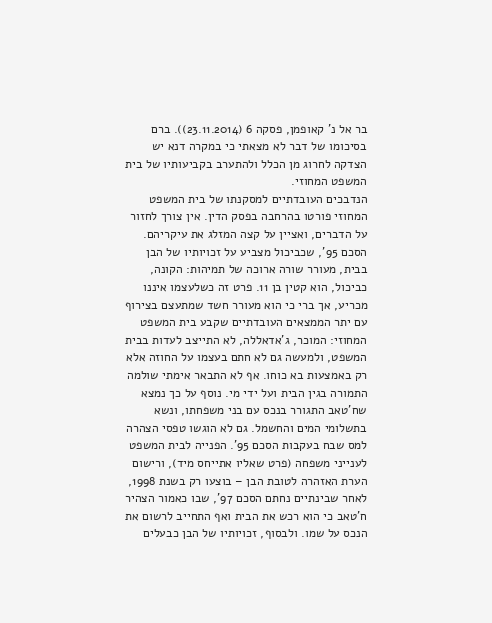בר אל נ' קאופמן, פסקה 6 (23.11.2014)). ברם בסיכומו של דבר לא מצאתי כי במקרה דנא יש הצדקה לחרוג מן הכלל ולהתערב בקביעותיו של בית המשפט המחוזי.
הנדבכים העובדתיים למסקנתו של בית המשפט המחוזי פורטו בהרחבה בפסק הדין. אין צורך לחזור על הדברים, ואציין על קצה המזלג את עיקריהם. הסכם 95', שכביכול מצביע על זכויותיו של הבן בבית, מעורר שורה ארוכה של תמיהות: הקונה, כביכול, הוא קטין בן 11. פרט זה כשלעצמו איננו מכריע, אך ברי כי הוא מעורר חשד שמתעצם בצירוף עם יתר הממצאים העובדתיים שקבע בית המשפט המחוזי: המוכר, ג'אדאללה, לא התייצב לעדות בבית המשפט, ולמעשה גם לא חתם בעצמו על החוזה אלא רק באמצעות בא כוחו. אף לא התבאר אימתי שולמה התמורה בגין הבית ועל ידי מי. נוסף על כך נמצא שח'טאב התגורר בנכס עם בני משפחתו, ונשא בתשלומי המים והחשמל. גם לא הוגשו טפסי הצהרה למס שבח בעקבות הסכם 95'. הפנייה לבית המשפט לענייני משפחה (פרט שאליו אתייחס מיד), ורישום הערת האזהרה לטובת הבן – בוצעו רק בשנת 1998, לאחר שבינתיים נחתם הסכם 97', שבו כאמור הצהיר ח'טאב כי הוא רכש את הבית ואף התחייב לרשום את הנכס על שמו. ולבסוף, זכויותיו של הבן כבעלים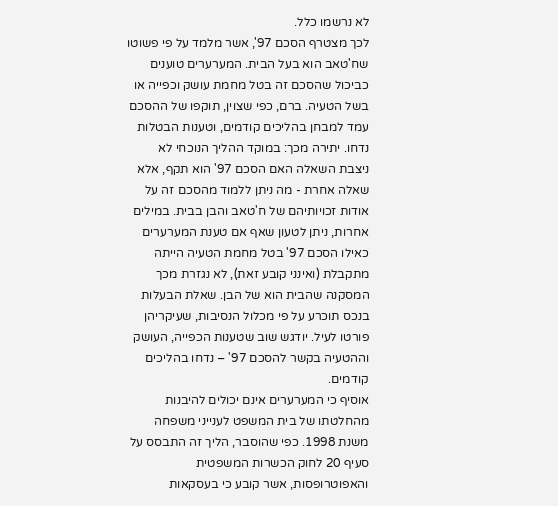לא נרשמו כלל.
לכך מצטרף הסכם 97', אשר מלמד על פי פשוטו שח'טאב הוא בעל הבית. המערערים טוענים כביכול שהסכם זה בטל מחמת עושק וכפייה או בשל הטעיה. ברם, כפי שצוין, תוקפו של ההסכם עמד למבחן בהליכים קודמים, וטענות הבטלות נדחו. יתירה מכך: במוקד ההליך הנוכחי לא ניצבת השאלה האם הסכם 97' הוא תקף, אלא שאלה אחרת - מה ניתן ללמוד מהסכם זה על אודות זכויותיהם של ח'טאב והבן בבית. במילים אחרות, ניתן לטעון שאף אם טענת המערערים כאילו הסכם 97' בטל מחמת הטעיה הייתה מתקבלת (ואינני קובע זאת), לא נגזרת מכך המסקנה שהבית הוא של הבן. שאלת הבעלות בנכס תוכרע על פי מכלול הנסיבות, שעיקריהן פורטו לעיל. יודגש שוב שטענות הכפייה, העושק וההטעיה בקשר להסכם 97' – נדחו בהליכים קודמים.
אוסיף כי המערערים אינם יכולים להיבנות מהחלטתו של בית המשפט לענייני משפחה משנת 1998. כפי שהוסבר, הליך זה התבסס על סעיף 20 לחוק הכשרות המשפטית והאפוטרופסות, אשר קובע כי בעסקאות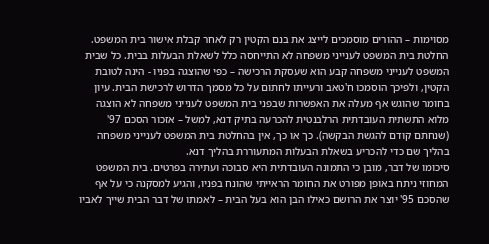מסוימות – ההורים מוסמכים לייצג את בנם הקטין רק לאחר קבלת אישור בית המשפט. החלטת בית המשפט לענייני משפחה לא התייחסה כלל לשאלת הבעלות בבית. כל שבית המשפט לענייני משפחה קבע הוא שעסקת הרכישה – כפי שהוצגה בפניו - הינה לטובת הקטין, ולפיכך הוסמכו ח'טאב ורעייתו לחתום על כל מסמך הדרוש לרכישת הבית. עיון בחומר שהוגש אף מעלה את האפשרות שבפני בית המשפט לענייני משפחה לא הוצגה מלוא התשתית העובדתית הרלבנטית להכרעה בתיק דנא, למשל – אזכור הסכם 97' (שנחתם קודם להגשת הבקשה). כך או כך, אין בהחלטת בית המשפט לענייני משפחה בהליך שם כדי להכריע בשאלת הבעלות המתעוררת בהליך דנא.
סיכומו של דבר, מובן כי התמונה העובדתית היא סבוכה ועתירה בפרטים. בית המשפט המחוזי ניתח באופן מפורט את החומר הראייתי שהונח בפניו, והגיע למסקנה כי על אף שהסכם 95' יוצר את הרושם כאילו הבן הוא בעל הבית – לאמתו של דבר הבית שייך לאביו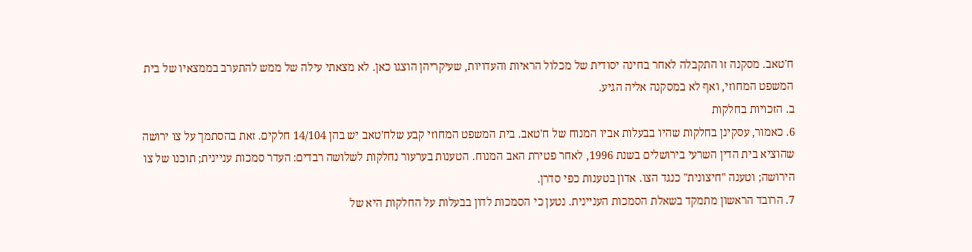ח'טאב. מסקנה זו התקבלה לאחר בחינה יסודית של מכלול הראיות והעדויות, שעיקריהן הוצגו כאן. לא מצאתי עילה של ממש להתערב בממצאיו של בית המשפט המחוזי, ואף לא במסקנה אליה הגיע.
ב. הזכויות בחלקות
6. כאמור, עסקינן בחלקות שהיו בבעלות אביו המנוח של ח'טאב. בית המשפט המחוזי קבע שלח'טאב יש בהן 14/104 חלקים. זאת בהסתמך על צו ירושה שהוציא בית הדין השרעי בירושלים בשנת 1996, לאחר פטירת האב המנוח. הטענות בערעור נחלקות לשלושה רבדים: העדר סמכות עניינית; תוכנו של צו הירושה; וטענה "חיצונית" כנגד הצו. אדון בטענות כפי סדרן.
7. הרובד הראשון מתמקד בשאלת הסמכות העניינית. נטען כי הסמכות לדון בבעלות על החלקות היא של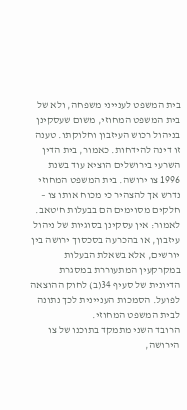בית המשפט לענייני משפחה, ולא של בית המשפט המחוזי, משום שעסקינן בניהול רכוש העיזבון וחלוקתו. טענה זו דינה להידחות. כאמור, בית הדין השרעי בירושלים הוציא עוד בשנת 1996 צו ירושה. בית המשפט המחוזי נדרש אך להצהיר כי מכוח אותו צו – חלקים מסוימים הם בבעלות ח'טאב. לאמור: אין עסקינן בסוגיות של ניהול עיזבון, או בהכרעה בסכסוך ירושה בין יורשים, אלא בשאלת הבעלות במקרקעין המתעוררת במסגרת הדיונית של סעיף 34(ב) לחוק ההוצאה לפועל. הסמכות העניינית לכך נתונה לבית המשפט המחוזי.
הרובד השני מתמקד בתוכנו של צו הירושה,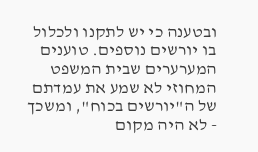ובטענה כי יש לתקנו ולכלול בו יורשים נוספים. טוענים המערערים שבית המשפט המחוזי לא שמע את עמדתם של ה"יורשים בכוח", ומשכך - לא היה מקום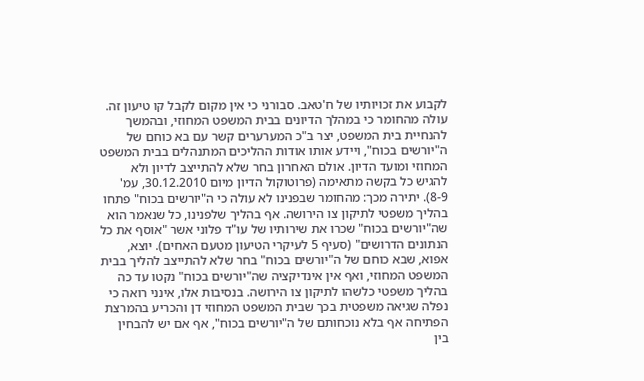לקבוע את זכויותיו של ח'טאב. סבורני כי אין מקום לקבל קו טיעון זה. עולה מהחומר כי במהלך הדיונים בבית המשפט המחוזי, ובהמשך להנחיית בית המשפט, יצר ב"כ המערערים קשר עם בא כוחם של ה"יורשים בכוח", ויידע אותו אודות ההליכים המתנהלים בבית המשפט המחוזי ומועד הדיון. אולם האחרון בחר שלא להתייצב לדיון ולא להגיש כל בקשה מתאימה (פרוטוקול הדיון מיום 30.12.2010, עמ' 8-9). יתירה מכך: מהחומר שבפנינו לא עולה כי ה"יורשים בכוח" פתחו בהליך משפטי לתיקון צו הירושה. אף בהליך שלפנינו, כל שנאמר הוא שה"יורשים בכוח" שכרו את שירותיו של עו"ד פלוני אשר "אוסף את כל הנתונים הדרושים" (סעיף 5 לעיקרי הטיעון מטעם האחים). יוצא, אפוא, שבא כוחם של ה"יורשים בכוח" בחר שלא להתייצב להליך בבית המשפט המחוזי, ואף אין אינדיקציה שה"יורשים בכוח" נקטו עד כה בהליך משפטי כלשהו לתיקון צו הירושה. בנסיבות אלו, אינני רואה כי נפלה שגיאה משפטית בכך שבית המשפט המחוזי דן והכריע בהמרצת הפתיחה אף בלא נוכחותם של ה"יורשים בכוח", אף אם יש להבחין בין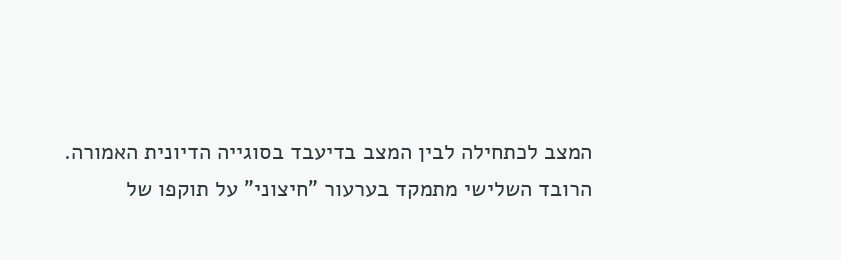המצב לכתחילה לבין המצב בדיעבד בסוגייה הדיונית האמורה.
הרובד השלישי מתמקד בערעור "חיצוני" על תוקפו של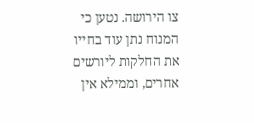צו הירושה. נטען כי המנוח נתן עוד בחייו את החלקות ליורשים אחרים, וממילא אין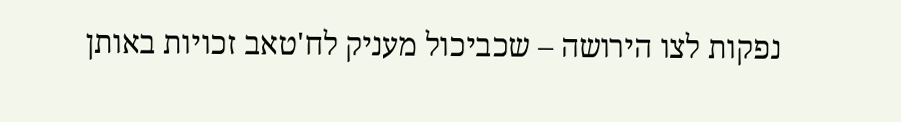נפקות לצו הירושה – שכביכול מעניק לח'טאב זכויות באותן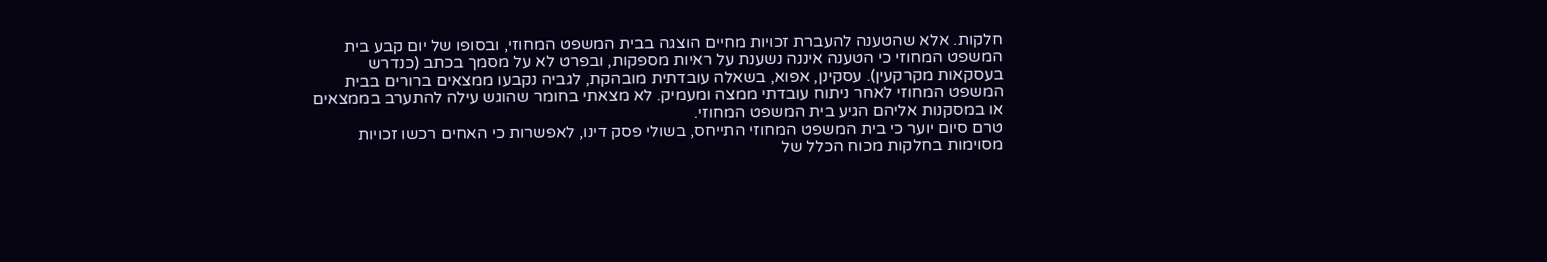חלקות. אלא שהטענה להעברת זכויות מחיים הוצגה בבית המשפט המחוזי, ובסופו של יום קבע בית המשפט המחוזי כי הטענה איננה נשענת על ראיות מספקות, ובפרט לא על מסמך בכתב (כנדרש בעסקאות מקרקעין). עסקינן, אפוא, בשאלה עובדתית מובהקת, לגביה נקבעו ממצאים ברורים בבית המשפט המחוזי לאחר ניתוח עובדתי ממצה ומעמיק. לא מצאתי בחומר שהוגש עילה להתערב בממצאים או במסקנות אליהם הגיע בית המשפט המחוזי.
טרם סיום יוער כי בית המשפט המחוזי התייחס, בשולי פסק דינו, לאפשרות כי האחים רכשו זכויות מסוימות בחלקות מכוח הכלל של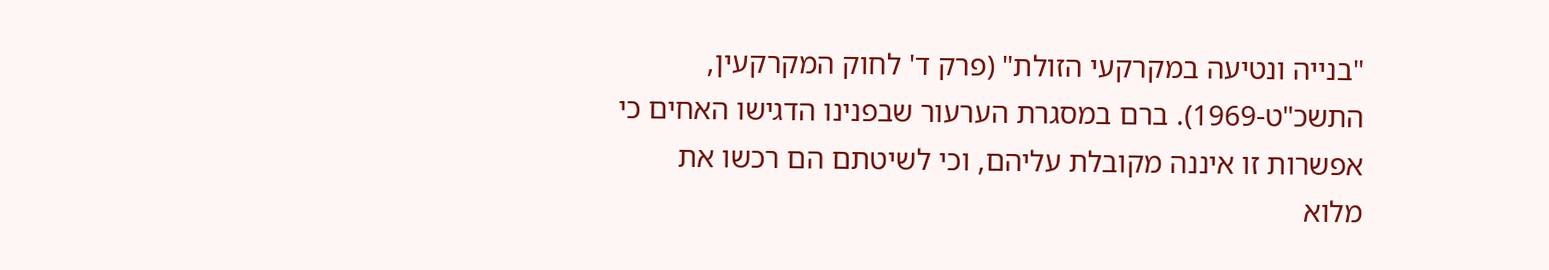"בנייה ונטיעה במקרקעי הזולת" (פרק ד' לחוק המקרקעין, התשכ"ט-1969). ברם במסגרת הערעור שבפנינו הדגישו האחים כי אפשרות זו איננה מקובלת עליהם, וכי לשיטתם הם רכשו את מלוא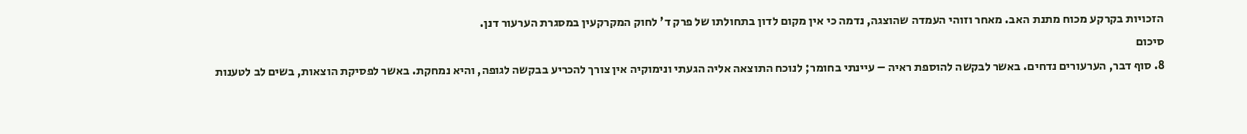הזכויות בקרקע מכוח מתנת האב. מאחר וזוהי העמדה שהוצגה, נדמה כי אין מקום לדון בתחולתו של פרק ד' לחוק המקרקעין במסגרת הערעור דנן.
סיכום
8. סוף דבר, הערעורים נדחים. באשר לבקשה להוספת ראיה – עיינתי בחומר; לנוכח התוצאה אליה הגעתי ונימוקיה אין צורך להכריע בבקשה לגופה, והיא נמחקת. באשר לפסיקת הוצאות, בשים לב לטענות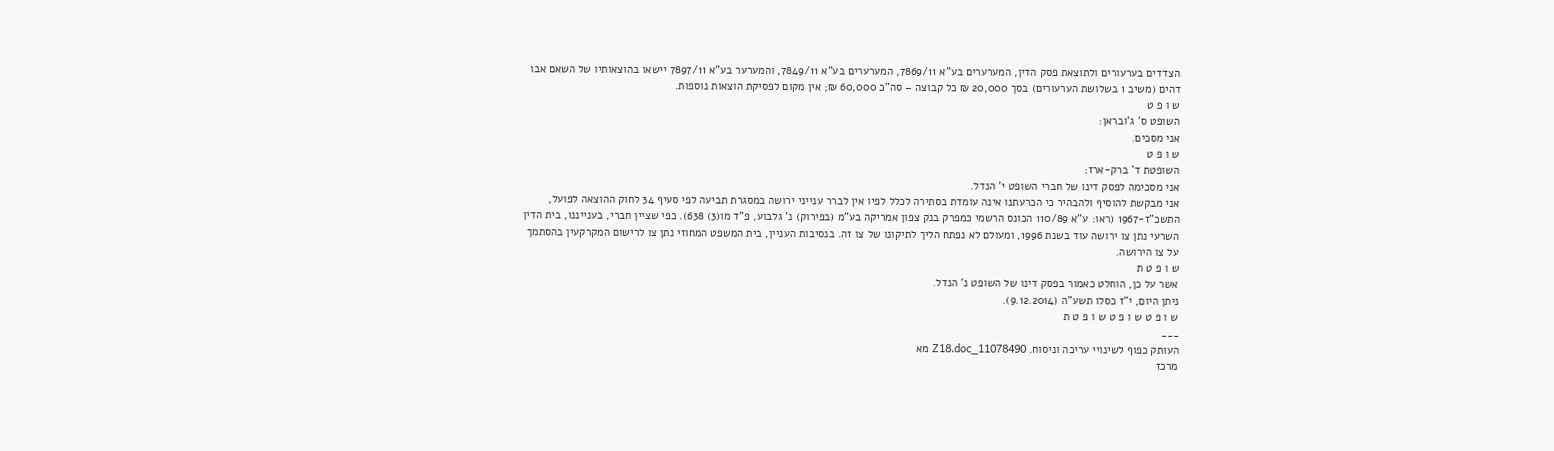הצדדים בערעורים ולתוצאת פסק הדין, המערערים בע"א 7869/11, המערערים בע"א 7849/11, והמערער בע"א 7897/11 יישאו בהוצאותיו של השאם אבו דהים (משיב 1 בשלושת הערעורים) בסך 20,000 ₪ כל קבוצה – סה"כ 60,000 ₪; אין מקום לפסיקת הוצאות נוספות.
ש ו פ ט
השופט ס' ג'ובראן:
אני מסכים.
ש ו פ ט
השופטת ד' ברק-ארז:
אני מסכימה לפסק דינו של חברי השופט י' הנדל.
אני מבקשת להוסיף ולהבהיר כי הכרעתנו אינה עומדת בסתירה לכלל לפיו אין לברר ענייני ירושה במסגרת תביעה לפי סעיף 34 לחוק ההוצאה לפועל, התשכ"ז-1967 (ראו: ע"א 110/89 הכונס הרשמי כמפרק בנק צפון אמריקה בע"מ (בפירוק) נ' גלבוע, פ"ד מו(3) 638). כפי שציין חברי, בענייננו, בית הדין השרעי נתן צו ירושה עוד בשנת 1996, ומעולם לא נפתח הליך לתיקונו של צו זה. בנסיבות העניין, בית המשפט המחוזי נתן צו לרישום המקרקעין בהסתמך על צו הירושה.
ש ו פ ט ת
אשר על כן, הוחלט כאמור בפסק דינו של השופט נ' הנדל.
ניתן היום, י"ז כסלו תשע"ה (9.12.2014).
ש ו פ ט ש ו פ ט ש ו פ ט ת
___
העותק כפוף לשינויי עריכה וניסוח. 11078490_Z18.doc מא
מרכז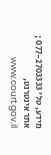מידע, טל' 077-2703333 ; אתר אינטרנט, www.court.gov.il